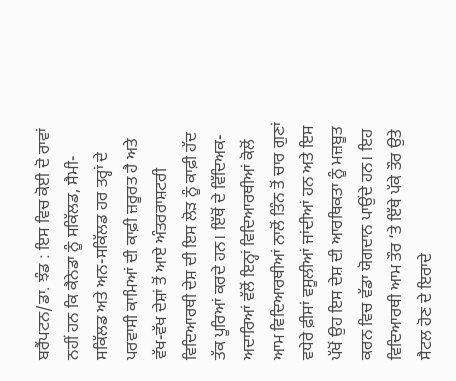ਬਰੈਂਪਟਨ/ਡਾ. ਝੰਡ : ਇਸ ਵਿਚ ਕੋਈ ਦੋ ਰਾਵਾਂ ਨਹੀਂ ਹਨ ਕਿ ਕੈਨੇਡਾ ਨੂੰ ਸਕਿੱਲਡ, ਸੈਮੀ-ਸਕਿੱਲਡ ਅਤੇ ਅਨ-ਸਕਿੱਲਡ ਹਰ ਤਰ੍ਹਾਂ ਦੇ ਪਰਵਾਸੀ ਕਾਮਿਆਂ ਦੀ ਕਾਫ਼ੀ ਜ਼ਰੂਰਤ ਹੈ ਅਤੇ ਵੱਖ-ਵੱਖ ਦੇਸ਼ਾਂ ਤੋਂ ਆਏ ਅੰਤਰਰਾਸ਼ਟਰੀ ਵਿਦਿਆਰਥੀ ਦੇਸ਼ ਦੀ ਇਸ ਲੋੜ ਨੂੰ ਕਾਫ਼ੀ ਹੱਦ ਤੱਕ ਪੂਰਿਆਂ ਕਰਦੇ ਹਨ। ਇੱਥੋਂ ਦੇ ਵਿੱਦਿਅਕ-ਅਦਾਰਿਆਂ ਵੱਲੋਂ ਇਨ੍ਹਾਂ ਵਿਦਿਆਰਥੀਆਂ ਕੋਲੋਂ ਆਮ ਵਿਦਿਆਰਥੀਆਂ ਨਾਲੋਂ ਤਿੰਨ ਤੋਂ ਚਾਰ ਗੁਣਾਂ ਵਧੇਰੇ ਫ਼ੀਸਾਂ ਵਸੂਲੀਆਂ ਜਾਂਦੀਆਂ ਹਨ ਅਤੇ ਇਸ ਪੱਖੋਂ ਉਹ ਇਸ ਦੇਸ਼ ਦੀ ਆਰਥਿਕਤਾ ਨੂੰ ਮਜ਼ਬੂਤ ਕਰਨ ਵਿਚ ਵੱਡਾ ਯੋਗਦਾਨ ਪਾਉਂਦੇ ਹਨ। ਇਹ ਵਿਦਿਆਰਥੀ ਆਮ ਤੌਰ ‘ਤੇ ਇੱਥੇ ਪੱਕੇ ਤੌਰ ਉਤੇ ਸੈਟਲ ਹੋਣ ਦੇ ਇਰਾਦੇ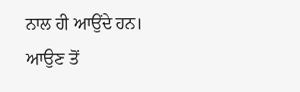ਨਾਲ ਹੀ ਆਉਂਦੇ ਹਨ।
ਆਉਣ ਤੋਂ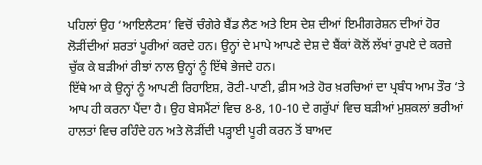ਪਹਿਲਾਂ ਉਹ ‘ਆਇਲੈਟਸ’ ਵਿਚੋਂ ਚੰਗੇਰੇ ਬੈਂਡ ਲੈਣ ਅਤੇ ਇਸ ਦੇਸ਼ ਦੀਆਂ ਇਮੀਗਰੇਸ਼ਨ ਦੀਆਂ ਹੋਰ ਲੋੜੀਂਦੀਆਂ ਸ਼ਰਤਾਂ ਪੂਰੀਆਂ ਕਰਦੇ ਹਨ। ਉਨ੍ਹਾਂ ਦੇ ਮਾਪੇ ਆਪਣੇ ਦੇਸ਼ ਦੇ ਬੈਂਕਾਂ ਕੋਲੋਂ ਲੱਖਾਂ ਰੁਪਏ ਦੇ ਕਰਜ਼ੇ ਚੁੱਕ ਕੇ ਬੜੀਆਂ ਰੀਝਾਂ ਨਾਲ ਉਨ੍ਹਾਂ ਨੂੰ ਇੱਥੇ ਭੇਜਦੇ ਹਨ।
ਇੱਥੇ ਆ ਕੇ ਉਨ੍ਹਾਂ ਨੂੰ ਆਪਣੀ ਰਿਹਾਇਸ਼, ਰੋਟੀ-ਪਾਣੀ, ਫ਼ੀਸ ਅਤੇ ਹੋਰ ਖ਼ਰਚਿਆਂ ਦਾ ਪ੍ਰਬੰਧ ਆਮ ਤੌਰ ‘ਤੇ ਆਪ ਹੀ ਕਰਨਾ ਪੈਂਦਾ ਹੈ। ਉਹ ਬੇਸਮੈਂਟਾਂ ਵਿਚ 8-8, 10-10 ਦੇ ਗਰੁੱਪਾਂ ਵਿਚ ਬੜੀਆਂ ਮੁਸ਼ਕਲਾਂ ਭਰੀਆਂ ਹਾਲਤਾਂ ਵਿਚ ਰਹਿੰਦੇ ਹਨ ਅਤੇ ਲੋੜੀਂਦੀ ਪੜ੍ਹਾਈ ਪੂਰੀ ਕਰਨ ਤੋਂ ਬਾਅਦ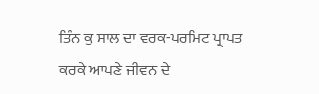ਤਿੰਨ ਕੁ ਸਾਲ ਦਾ ਵਰਕ-ਪਰਮਿਟ ਪ੍ਰਾਪਤ ਕਰਕੇ ਆਪਣੇ ਜੀਵਨ ਦੇ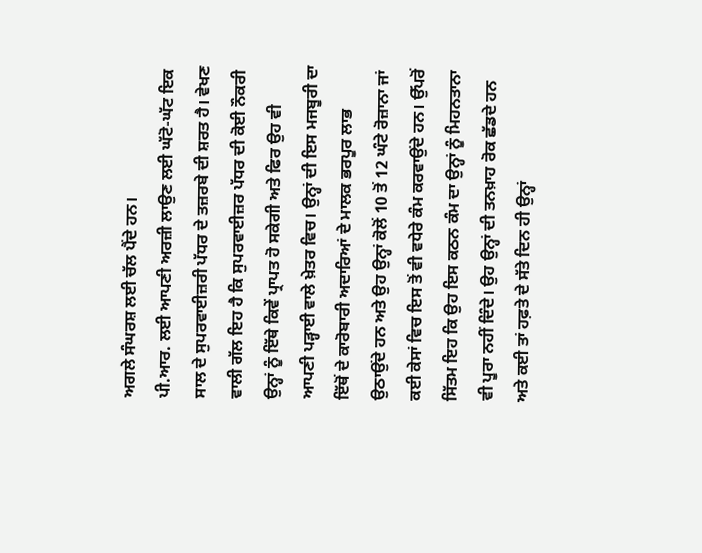ਅਗਲੇ ਸੰਘਰਸ਼ ਲਈ ਚੱਲ ਪੈਂਦੇ ਹਨ।
ਪੀ.ਆਰ. ਲਈ ਆਪਣੀ ਅਰਜ਼ੀ ਲਾਉਣ ਲਈ ਘੱਟੋ-ਘੱਟ ਇਕ ਸਾਲ ਦੇ ਸੁਪਰਵਾਈਜ਼ਰੀ ਪੱਧਰ ਦੇ ਤਜ਼ਰਬੇ ਦੀ ਸ਼ਰਤ ਹੈ। ਵੇਖਣ ਵਾਲੀ ਗੱਲ ਇਹ ਹੈ ਕਿ ਸੁਪਰਵਾਈਜ਼ਰ ਪੱਧਰ ਦੀ ਕੋਈ ਨੌਕਰੀ ਉਨ੍ਹਾਂ ਨੂੰ ਇੱਥੇ ਕਿਵੇਂ ਪ੍ਰਾਪਤ ਹੋ ਸਕੇਗੀ ਅਤੇ ਫਿਰ ਉਹ ਵੀ ਆਪਣੀ ਪੜ੍ਹਾਈ ਵਾਲੇ ਖ਼ੇਤਰ ਵਿਚ। ਉਨ੍ਹਾਂ ਦੀ ਇਸ ਮਜਬੂਰੀ ਦਾ ਇੱਥੋਂ ਦੇ ਕਾਰੋਬਾਰੀ ਅਦਾਰਿਆਂ ਦੇ ਮਾਲਕ ਭਰਪੂਰ ਲਾਭ ਉਠਾਉਂਦੇ ਹਨ ਅਤੇ ਉਹ ਉਨ੍ਹਾਂ ਕੋਲੋਂ 10 ਤੋਂ 12 ਘੰਟੇ ਰੋਜ਼ਾਨਾ ਜਾਂ ਕਈ ਕੇਸਾਂ ਵਿਚ ਇਸ ਤੋਂ ਵੀ ਵਧੇਰੇ ਕੰਮ ਕਰਵਾਉਂਦੇ ਹਨ। ਉੱਪਰੋਂ ਸਿੱਤਮ ਇਹ ਕਿ ਉਹ ਇਸ ਕਠਨ ਕੰਮ ਦਾ ਉਨ੍ਹਾਂ ਨੂੰ ਮਿਹਨਤਾਨਾ ਵੀ ਪੂਰਾ ਨਹੀਂ ਦਿੰਦੇ। ਉਹ ਉਨ੍ਹਾਂ ਦੀ ਤਨਖ਼ਾਹ ਰੋਕ ਛੱਡਦੇ ਹਨ ਅਤੇ ਕਈ ਤਾਂ ਹਫ਼ਤੇ ਦੇ ਸੱਤੇ ਦਿਨ ਹੀ ਉਨ੍ਹਾਂ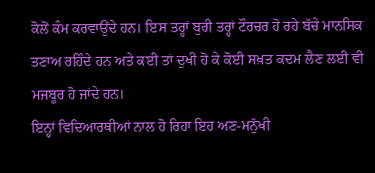ਕੋਲੋਂ ਕੰਮ ਕਰਵਾਉਂਦੇ ਹਨ। ਇਸ ਤਰ੍ਹਾਂ ਬੁਰੀ ਤਰ੍ਹਾਂ ਟੌਰਚਰ ਹੋ ਰਹੇ ਬੱਚੇ ਮਾਨਸਿਕ ਤਣਾਅ ਰਹਿੰਦੇ ਹਨ ਅਤੇ ਕਈ ਤਾਂ ਦੁਖੀ ਹੋ ਕੇ ਕੋਈ ਸਖ਼ਤ ਕਦਮ ਲੈਣ ਲਈ ਵੀ ਮਜਬੂਰ ਹੋ ਜਾਂਦੇ ਹਨ।
ਇਨ੍ਹਾਂ ਵਿਦਿਆਰਥੀਆਂ ਨਾਲ ਹੋ ਰਿਹਾ ਇਹ ਅਣ-ਮਨੁੱਖੀ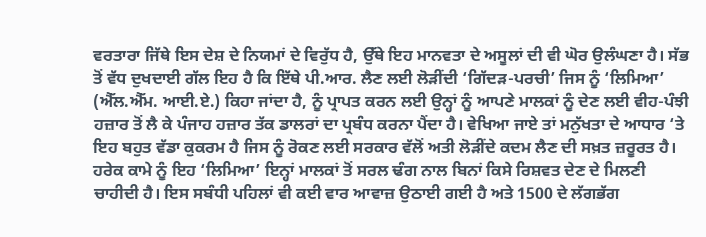ਵਰਤਾਰਾ ਜਿੱਥੇ ਇਸ ਦੇਸ਼ ਦੇ ਨਿਯਮਾਂ ਦੇ ਵਿਰੁੱਧ ਹੈ, ਉੱਥੇ ਇਹ ਮਾਨਵਤਾ ਦੇ ਅਸੂਲਾਂ ਦੀ ਵੀ ਘੋਰ ਉਲੰਘਣਾ ਹੈ। ਸੱਭ ਤੋਂ ਵੱਧ ਦੁਖਦਾਈ ਗੱਲ ਇਹ ਹੈ ਕਿ ਇੱਥੇ ਪੀ.ਆਰ. ਲੈਣ ਲਈ ਲੋੜੀਂਦੀ ‘ਗਿੱਦੜ-ਪਰਚੀ’ ਜਿਸ ਨੂੰ ‘ਲਿਮਿਆ’ (ਐੱਲ.ਐੱਮ. ਆਈ.ਏ.) ਕਿਹਾ ਜਾਂਦਾ ਹੈ, ਨੂੰ ਪ੍ਰਾਪਤ ਕਰਨ ਲਈ ਉਨ੍ਹਾਂ ਨੂੰ ਆਪਣੇ ਮਾਲਕਾਂ ਨੂੰ ਦੇਣ ਲਈ ਵੀਹ-ਪੰਝੀ ਹਜ਼ਾਰ ਤੋਂ ਲੈ ਕੇ ਪੰਜਾਹ ਹਜ਼ਾਰ ਤੱਕ ਡਾਲਰਾਂ ਦਾ ਪ੍ਰਬੰਧ ਕਰਨਾ ਪੈਂਦਾ ਹੈ। ਵੇਖਿਆ ਜਾਏ ਤਾਂ ਮਨੁੱਖਤਾ ਦੇ ਆਧਾਰ ‘ਤੇ ਇਹ ਬਹੁਤ ਵੱਡਾ ਕੁਕਰਮ ਹੈ ਜਿਸ ਨੂੰ ਰੋਕਣ ਲਈ ਸਰਕਾਰ ਵੱਲੋਂ ਅਤੀ ਲੋੜੀਂਦੇ ਕਦਮ ਲੈਣ ਦੀ ਸਖ਼ਤ ਜ਼ਰੂਰਤ ਹੈ। ਹਰੇਕ ਕਾਮੇ ਨੂੰ ਇਹ ‘ਲਿਮਿਆ’ ਇਨ੍ਹਾਂ ਮਾਲਕਾਂ ਤੋਂ ਸਰਲ ਢੰਗ ਨਾਲ ਬਿਨਾਂ ਕਿਸੇ ਰਿਸ਼ਵਤ ਦੇਣ ਦੇ ਮਿਲਣੀ ਚਾਹੀਦੀ ਹੈ। ਇਸ ਸਬੰਧੀ ਪਹਿਲਾਂ ਵੀ ਕਈ ਵਾਰ ਆਵਾਜ਼ ਉਠਾਈ ਗਈ ਹੈ ਅਤੇ 1500 ਦੇ ਲੱਗਭੱਗ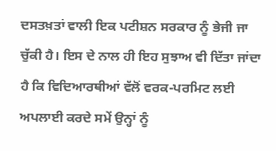ਦਸਤਖ਼ਤਾਂ ਵਾਲੀ ਇਕ ਪਟੀਸ਼ਨ ਸਰਕਾਰ ਨੂੰ ਭੇਜੀ ਜਾ ਚੁੱਕੀ ਹੈ। ਇਸ ਦੇ ਨਾਲ ਹੀ ਇਹ ਸੁਝਾਅ ਵੀ ਦਿੱਤਾ ਜਾਂਦਾ ਹੈ ਕਿ ਵਿਦਿਆਰਥੀਆਂ ਵੱਲੋਂ ਵਰਕ-ਪਰਮਿਟ ਲਈ ਅਪਲਾਈ ਕਰਦੇ ਸਮੇਂ ਉਨ੍ਹਾਂ ਨੂੰ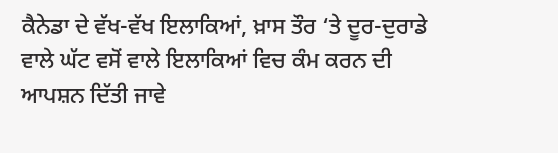ਕੈਨੇਡਾ ਦੇ ਵੱਖ-ਵੱਖ ਇਲਾਕਿਆਂ, ਖ਼ਾਸ ਤੌਰ ‘ਤੇ ਦੂਰ-ਦੁਰਾਡੇ ਵਾਲੇ ਘੱਟ ਵਸੋਂ ਵਾਲੇ ਇਲਾਕਿਆਂ ਵਿਚ ਕੰਮ ਕਰਨ ਦੀ ਆਪਸ਼ਨ ਦਿੱਤੀ ਜਾਵੇ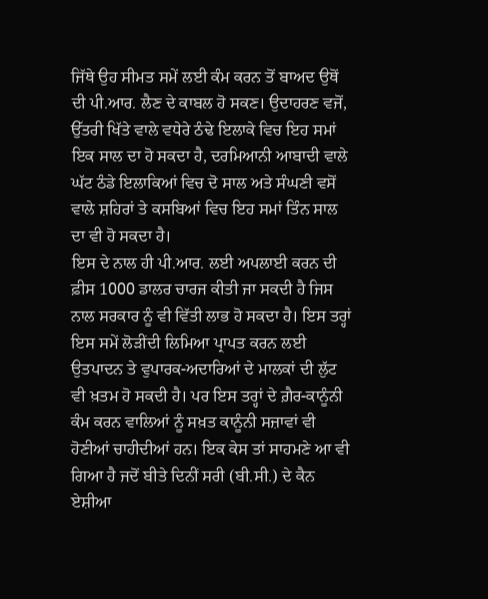ਜਿੱਥੇ ਉਹ ਸੀਮਤ ਸਮੇਂ ਲਈ ਕੰਮ ਕਰਨ ਤੋਂ ਬਾਅਦ ਉਥੋਂ ਦੀ ਪੀ.ਆਰ. ਲੈਣ ਦੇ ਕਾਬਲ ਹੋ ਸਕਣ। ਉਦਾਹਰਣ ਵਜੋਂ, ਉੱਤਰੀ ਖਿੱਤੇ ਵਾਲੇ ਵਧੇਰੇ ਠੰਢੇ ਇਲਾਕੇ ਵਿਚ ਇਹ ਸਮਾਂ ਇਕ ਸਾਲ ਦਾ ਹੋ ਸਕਦਾ ਹੈ, ਦਰਮਿਆਨੀ ਆਬਾਦੀ ਵਾਲੇ ਘੱਟ ਠੰਡੇ ਇਲਾਕਿਆਂ ਵਿਚ ਦੋ ਸਾਲ ਅਤੇ ਸੰਘਣੀ ਵਸੋਂ ਵਾਲੇ ਸ਼ਹਿਰਾਂ ਤੇ ਕਸਬਿਆਂ ਵਿਚ ਇਹ ਸਮਾਂ ਤਿੰਨ ਸਾਲ ਦਾ ਵੀ ਹੋ ਸਕਦਾ ਹੈ।
ਇਸ ਦੇ ਨਾਲ ਹੀ ਪੀ.ਆਰ. ਲਈ ਅਪਲਾਈ ਕਰਨ ਦੀ ਫ਼ੀਸ 1000 ਡਾਲਰ ਚਾਰਜ ਕੀਤੀ ਜਾ ਸਕਦੀ ਹੈ ਜਿਸ ਨਾਲ ਸਰਕਾਰ ਨੂੰ ਵੀ ਵਿੱਤੀ ਲਾਭ ਹੋ ਸਕਦਾ ਹੈ। ਇਸ ਤਰ੍ਹਾਂ ਇਸ ਸਮੇਂ ਲੋੜੀਂਦੀ ਲਿਮਿਆ ਪ੍ਰਾਪਤ ਕਰਨ ਲਈ ਉਤਪਾਦਨ ਤੇ ਵੁਪਾਰਕ-ਅਦਾਰਿਆਂ ਦੇ ਮਾਲਕਾਂ ਦੀ ਲੁੱਟ ਵੀ ਖ਼ਤਮ ਹੋ ਸਕਦੀ ਹੈ। ਪਰ ਇਸ ਤਰ੍ਹਾਂ ਦੇ ਗ਼ੈਰ-ਕਾਨੂੰਨੀ ਕੰਮ ਕਰਨ ਵਾਲਿਆਂ ਨੂੰ ਸਖ਼ਤ ਕਾਨੂੰਨੀ ਸਜ਼ਾਵਾਂ ਵੀ ਹੋਣੀਆਂ ਚਾਹੀਦੀਆਂ ਹਨ। ਇਕ ਕੇਸ ਤਾਂ ਸਾਹਮਣੇ ਆ ਵੀ ਗਿਆ ਹੈ ਜਦੋਂ ਬੀਤੇ ਦਿਨੀਂ ਸਰੀ (ਬੀ.ਸੀ.) ਦੇ ਕੈਨ ਏਸ਼ੀਆ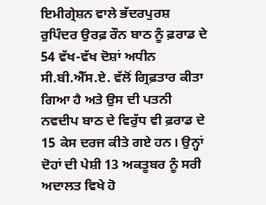ਇਮੀਗ੍ਰੇਸ਼ਨ ਵਾਲੇ ਭੱਦਰਪੁਰਸ਼ ਰੁਪਿੰਦਰ ਉਰਫ਼ ਰੌਨ ਬਾਠ ਨੂੰ ਫ਼ਰਾਡ ਦੇ 54 ਵੱਖ-ਵੱਖ ਦੋਸ਼ਾਂ ਅਧੀਨ ਸੀ.ਬੀ.ਐੱਸ.ਏ. ਵੱਲੋਂ ਗ੍ਰਿਫ਼ਤਾਰ ਕੀਤਾ ਗਿਆ ਹੈ ਅਤੇ ਉਸ ਦੀ ਪਤਨੀ ਨਵਦੀਪ ਬਾਠ ਦੇ ਵਿਰੁੱਧ ਵੀ ਫ਼ਰਾਡ ਦੇ 15 ਕੇਸ ਦਰਜ ਕੀਤੇ ਗਏ ਹਨ। ਉਨ੍ਹਾਂ ਦੋਹਾਂ ਦੀ ਪੇਸ਼ੀ 13 ਅਕਤੂਬਰ ਨੂੰ ਸਰੀ ਅਦਾਲਤ ਵਿਖੇ ਹੋ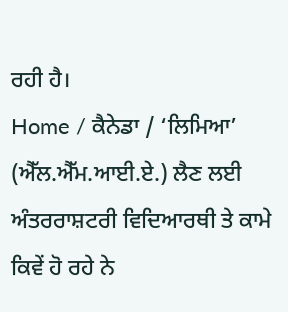ਰਹੀ ਹੈ।
Home / ਕੈਨੇਡਾ / ‘ਲਿਮਿਆ’ (ਐੱਲ.ਐੱਮ.ਆਈ.ਏ.) ਲੈਣ ਲਈ ਅੰਤਰਰਾਸ਼ਟਰੀ ਵਿਦਿਆਰਥੀ ਤੇ ਕਾਮੇ ਕਿਵੇਂ ਹੋ ਰਹੇ ਨੇ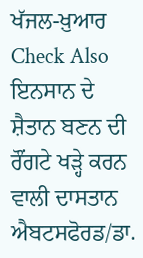ਖੱਜਲ-ਖ਼ੁਆਰ
Check Also
ਇਨਸਾਨ ਦੇ ਸ਼ੈਤਾਨ ਬਣਨ ਦੀ ਰੌਂਗਟੇ ਖੜ੍ਹੇ ਕਰਨ ਵਾਲੀ ਦਾਸਤਾਨ
ਐਬਟਸਫੋਰਡ/ਡਾ.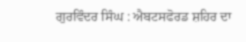ਗੁਰਵਿੰਦਰ ਸਿੰਘ : ਐਬਟਸਫੋਰਡ ਸ਼ਹਿਰ ਦਾ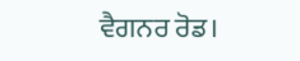ਵੈਗਨਰ ਰੋਡ।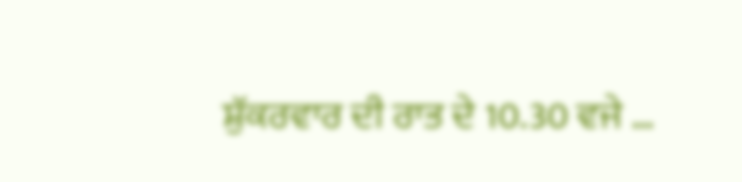ਸ਼ੁੱਕਰਵਾਰ ਦੀ ਰਾਤ ਦੇ 10.30 ਵਜੇ …